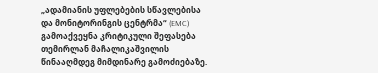„ადამიანის უფლებების სწავლებისა და მონიტორინგის ცენტრმა“ (EMC) გამოაქვეყნა კრიტიკული შეფასება თემირლან მაჩალიკაშვილის წინააღმდეგ მიმდინარე გამოძიებაზე.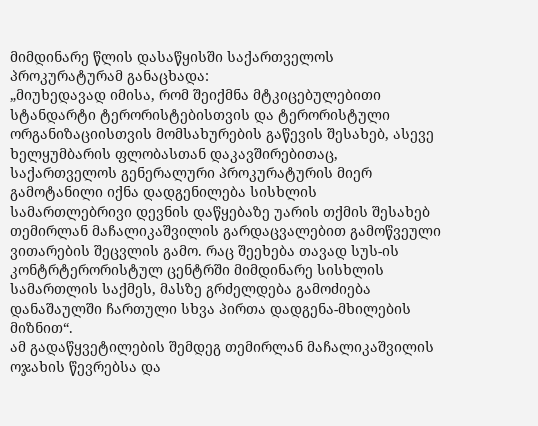მიმდინარე წლის დასაწყისში საქართველოს პროკურატურამ განაცხადა:
„მიუხედავად იმისა, რომ შეიქმნა მტკიცებულებითი სტანდარტი ტერორისტებისთვის და ტერორისტული ორგანიზაციისთვის მომსახურების გაწევის შესახებ, ასევე ხელყუმბარის ფლობასთან დაკავშირებითაც, საქართველოს გენერალური პროკურატურის მიერ გამოტანილი იქნა დადგენილება სისხლის სამართლებრივი დევნის დაწყებაზე უარის თქმის შესახებ თემირლან მაჩალიკაშვილის გარდაცვალებით გამოწვეული ვითარების შეცვლის გამო. რაც შეეხება თავად სუს-ის კონტრტერორისტულ ცენტრში მიმდინარე სისხლის სამართლის საქმეს, მასზე გრძელდება გამოძიება დანაშაულში ჩართული სხვა პირთა დადგენა-მხილების მიზნით“.
ამ გადაწყვეტილების შემდეგ თემირლან მაჩალიკაშვილის ოჯახის წევრებსა და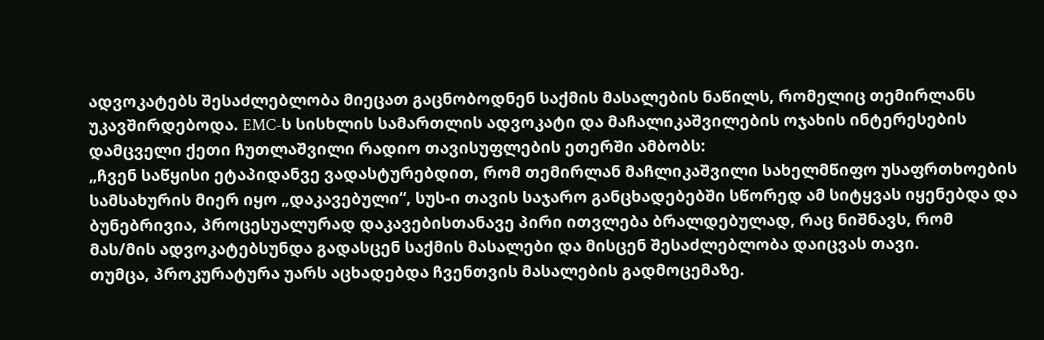ადვოკატებს შესაძლებლობა მიეცათ გაცნობოდნენ საქმის მასალების ნაწილს, რომელიც თემირლანს უკავშირდებოდა. EMC-ს სისხლის სამართლის ადვოკატი და მაჩალიკაშვილების ოჯახის ინტერესების დამცველი ქეთი ჩუთლაშვილი რადიო თავისუფლების ეთერში ამბობს:
„ჩვენ საწყისი ეტაპიდანვე ვადასტურებდით, რომ თემირლან მაჩლიკაშვილი სახელმწიფო უსაფრთხოების სამსახურის მიერ იყო „დაკავებული“, სუს-ი თავის საჯარო განცხადებებში სწორედ ამ სიტყვას იყენებდა და ბუნებრივია, პროცესუალურად დაკავებისთანავე პირი ითვლება ბრალდებულად, რაც ნიშნავს, რომ მას/მის ადვოკატებსუნდა გადასცენ საქმის მასალები და მისცენ შესაძლებლობა დაიცვას თავი.
თუმცა, პროკურატურა უარს აცხადებდა ჩვენთვის მასალების გადმოცემაზე.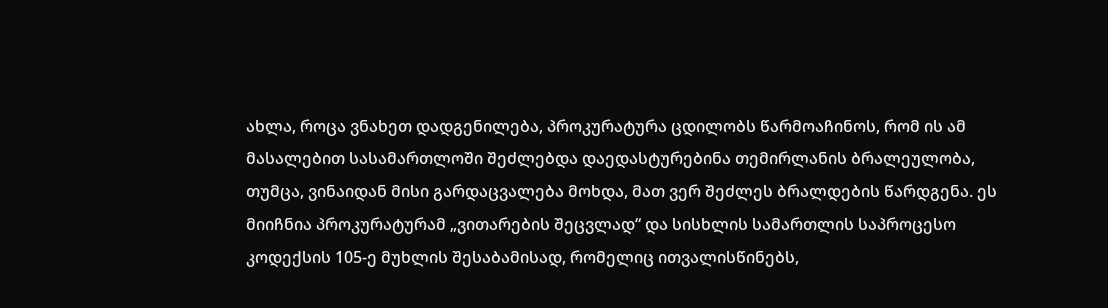ახლა, როცა ვნახეთ დადგენილება, პროკურატურა ცდილობს წარმოაჩინოს, რომ ის ამ მასალებით სასამართლოში შეძლებდა დაედასტურებინა თემირლანის ბრალეულობა, თუმცა, ვინაიდან მისი გარდაცვალება მოხდა, მათ ვერ შეძლეს ბრალდების წარდგენა. ეს მიიჩნია პროკურატურამ „ვითარების შეცვლად“ და სისხლის სამართლის საპროცესო კოდექსის 105-ე მუხლის შესაბამისად, რომელიც ითვალისწინებს,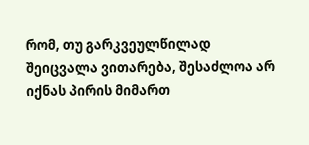რომ, თუ გარკვეულწილად შეიცვალა ვითარება, შესაძლოა არ იქნას პირის მიმართ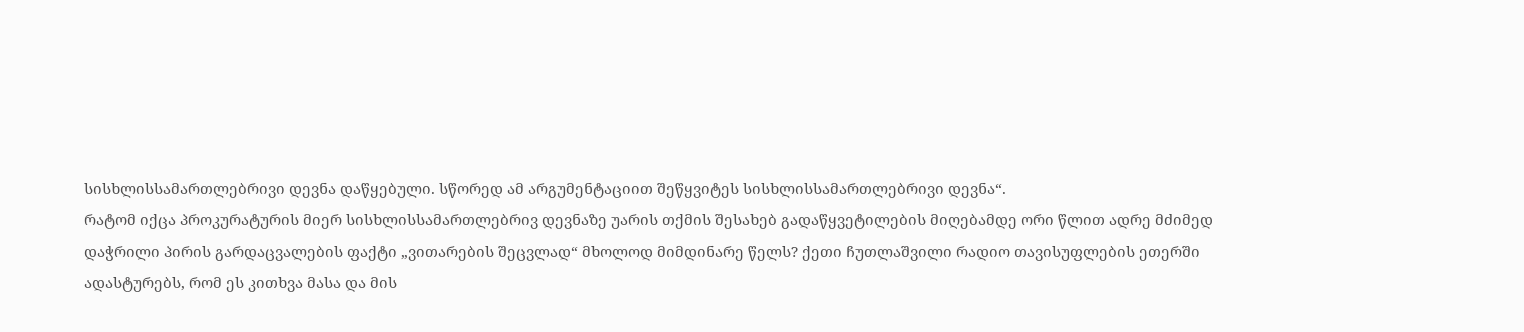სისხლისსამართლებრივი დევნა დაწყებული. სწორედ ამ არგუმენტაციით შეწყვიტეს სისხლისსამართლებრივი დევნა“.
რატომ იქცა პროკურატურის მიერ სისხლისსამართლებრივ დევნაზე უარის თქმის შესახებ გადაწყვეტილების მიღებამდე ორი წლით ადრე მძიმედ დაჭრილი პირის გარდაცვალების ფაქტი „ვითარების შეცვლად“ მხოლოდ მიმდინარე წელს? ქეთი ჩუთლაშვილი რადიო თავისუფლების ეთერში ადასტურებს, რომ ეს კითხვა მასა და მის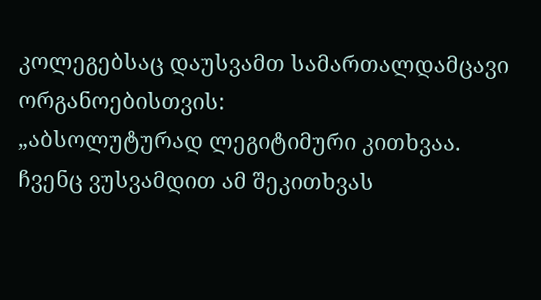კოლეგებსაც დაუსვამთ სამართალდამცავი ორგანოებისთვის:
„აბსოლუტურად ლეგიტიმური კითხვაა. ჩვენც ვუსვამდით ამ შეკითხვას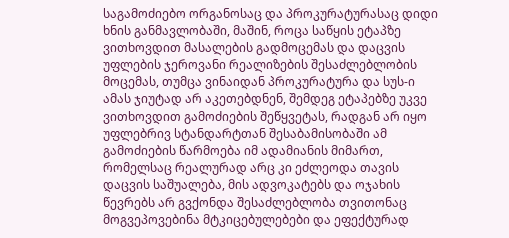საგამოძიებო ორგანოსაც და პროკურატურასაც დიდი ხნის განმავლობაში, მაშინ, როცა საწყის ეტაპზე ვითხოვდით მასალების გადმოცემას და დაცვის უფლების ჯეროვანი რეალიზების შესაძლებლობის მოცემას, თუმცა ვინაიდან პროკურატურა და სუს-ი ამას ჯიუტად არ აკეთებდნენ, შემდეგ ეტაპებზე უკვე ვითხოვდით გამოძიების შეწყვეტას, რადგან არ იყო უფლებრივ სტანდარტთან შესაბამისობაში ამ გამოძიების წარმოება იმ ადამიანის მიმართ, რომელსაც რეალურად არც კი ეძლეოდა თავის დაცვის საშუალება, მის ადვოკატებს და ოჯახის წევრებს არ გვქონდა შესაძლებლობა თვითონაც მოგვეპოვებინა მტკიცებულებები და ეფექტურად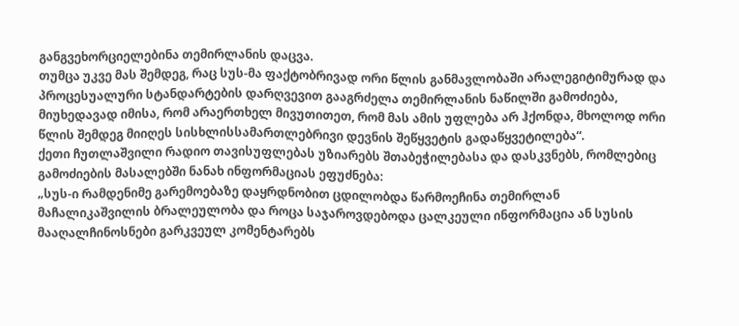განგვეხორციელებინა თემირლანის დაცვა.
თუმცა უკვე მას შემდეგ, რაც სუს-მა ფაქტობრივად ორი წლის განმავლობაში არალეგიტიმურად და პროცესუალური სტანდარტების დარღვევით გააგრძელა თემირლანის ნაწილში გამოძიება, მიუხედავად იმისა, რომ არაერთხელ მივუთითეთ, რომ მას ამის უფლება არ ჰქონდა, მხოლოდ ორი წლის შემდეგ მიიღეს სისხლისსამართლებრივი დევნის შეწყვეტის გადაწყვეტილება“.
ქეთი ჩუთლაშვილი რადიო თავისუფლებას უზიარებს შთაბეჭილებასა და დასკვნებს, რომლებიც გამოძიების მასალებში ნანახ ინფორმაციას ეფუძნება:
„სუს-ი რამდენიმე გარემოებაზე დაყრდნობით ცდილობდა წარმოეჩინა თემირლან მაჩალიკაშვილის ბრალეულობა და როცა საჯაროვდებოდა ცალკეული ინფორმაცია ან სუსის მააღალჩინოსნები გარკვეულ კომენტარებს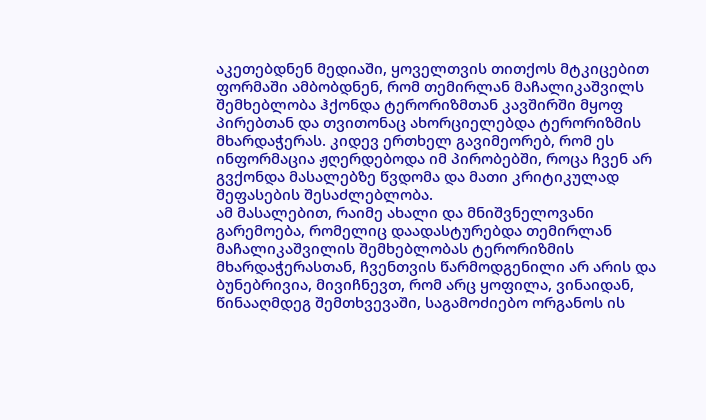აკეთებდნენ მედიაში, ყოველთვის თითქოს მტკიცებით ფორმაში ამბობდნენ, რომ თემირლან მაჩალიკაშვილს შემხებლობა ჰქონდა ტერორიზმთან კავშირში მყოფ პირებთან და თვითონაც ახორციელებდა ტერორიზმის მხარდაჭერას. კიდევ ერთხელ გავიმეორებ, რომ ეს ინფორმაცია ჟღერდებოდა იმ პირობებში, როცა ჩვენ არ გვქონდა მასალებზე წვდომა და მათი კრიტიკულად შეფასების შესაძლებლობა.
ამ მასალებით, რაიმე ახალი და მნიშვნელოვანი გარემოება, რომელიც დაადასტურებდა თემირლან მაჩალიკაშვილის შემხებლობას ტერორიზმის მხარდაჭერასთან, ჩვენთვის წარმოდგენილი არ არის და ბუნებრივია, მივიჩნევთ, რომ არც ყოფილა, ვინაიდან, წინააღმდეგ შემთხვევაში, საგამოძიებო ორგანოს ის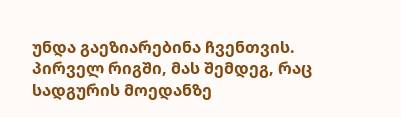უნდა გაეზიარებინა ჩვენთვის.
პირველ რიგში, მას შემდეგ, რაც სადგურის მოედანზე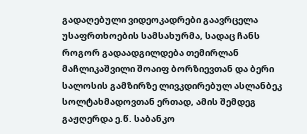გადაღებული ვიდეოკადრები გაავრცელა უსაფრთხოების სამსახურმა, სადაც ჩანს როგორ გადაადგილდება თემირლან მაჩლიკაშვილი შოაიფ ბორზიევთან და ბერი სალოსის გამზირზე ლივკდირებულ ასლანბეკ სოლტახმადოვთან ერთად, ამის შემდეგ გაჟღერდა ე.წ. საბანკო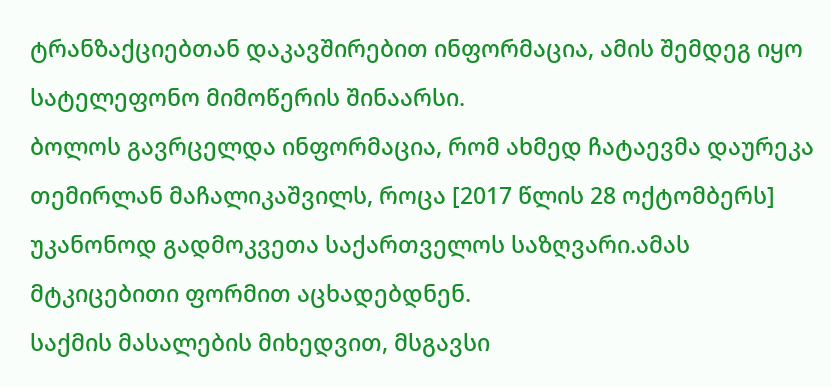ტრანზაქციებთან დაკავშირებით ინფორმაცია, ამის შემდეგ იყო სატელეფონო მიმოწერის შინაარსი.
ბოლოს გავრცელდა ინფორმაცია, რომ ახმედ ჩატაევმა დაურეკა თემირლან მაჩალიკაშვილს, როცა [2017 წლის 28 ოქტომბერს] უკანონოდ გადმოკვეთა საქართველოს საზღვარი.ამას მტკიცებითი ფორმით აცხადებდნენ.
საქმის მასალების მიხედვით, მსგავსი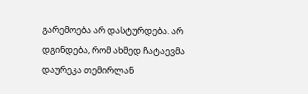გარემოება არ დასტურდება. არ დგინდება, რომ ახმედ ჩატაევმა დაურეკა თემირლან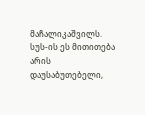მაჩალიკაშვილს. სუს-ის ეს მითითება არის დაუსაბუთებელი,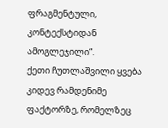ფრაგმენტული, კონტექსტიდან ამოგლეჯილი“.
ქეთი ჩუთლაშვილი ყვება კიდევ რამდენიმე ფაქტორზე, რომელზეც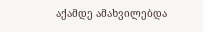აქამდე ამახვილებდა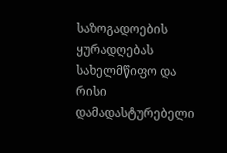საზოგადოების ყურადღებას სახელმწიფო და რისი დამადასტურებელი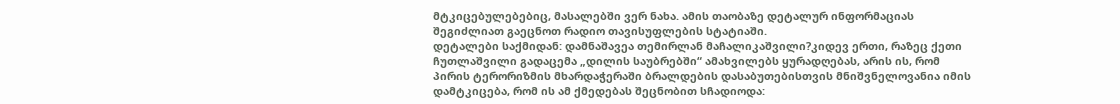მტკიცებულებებიც, მასალებში ვერ ნახა. ამის თაობაზე დეტალურ ინფორმაციას შეგიძლიათ გაეცნოთ რადიო თავისუფლების სტატიაში.
დეტალები საქმიდან: დამნაშავეა თემირლან მაჩალიკაშვილი?კიდევ ერთი, რაზეც ქეთი ჩუთლაშვილი გადაცემა „დილის საუბრებში“ ამახვილებს ყურადღებას, არის ის, რომ პირის ტერორიზმის მხარდაჭერაში ბრალდების დასაბუთებისთვის მნიშვნელოვანია იმის დამტკიცება, რომ ის ამ ქმედებას შეცნობით სჩადიოდა: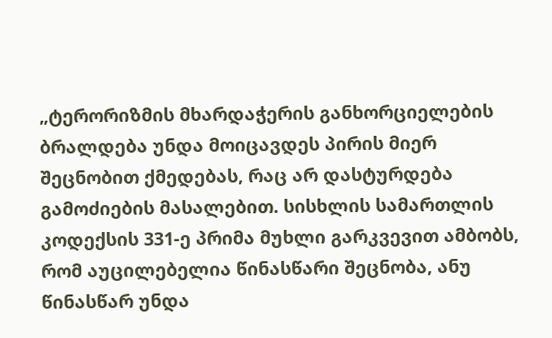„ტერორიზმის მხარდაჭერის განხორციელების ბრალდება უნდა მოიცავდეს პირის მიერ შეცნობით ქმედებას, რაც არ დასტურდება გამოძიების მასალებით. სისხლის სამართლის კოდექსის 331-ე პრიმა მუხლი გარკვევით ამბობს, რომ აუცილებელია წინასწარი შეცნობა, ანუ წინასწარ უნდა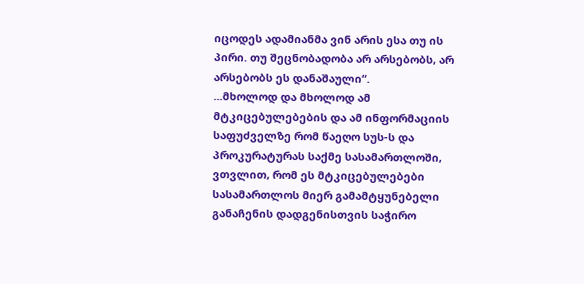იცოდეს ადამიანმა ვინ არის ესა თუ ის პირი. თუ შეცნობადობა არ არსებობს, არ არსებობს ეს დანაშაული“.
...მხოლოდ და მხოლოდ ამ მტკიცებულებების და ამ ინფორმაციის საფუძველზე რომ წაეღო სუს-ს და პროკურატურას საქმე სასამართლოში, ვთვლით, რომ ეს მტკიცებულებები სასამართლოს მიერ გამამტყუნებელი განაჩენის დადგენისთვის საჭირო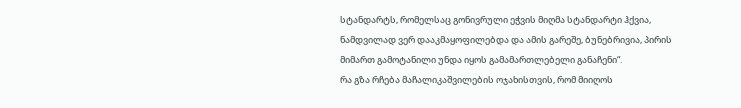სტანდარტს, რომელსაც გონივრული ეჭვის მიღმა სტანდარტი ჰქვია, ნამდვილად ვერ დააკმაყოფილებდა და ამის გარეშე, ბუნებრივია, პირის მიმართ გამოტანილი უნდა იყოს გამამართლებელი განაჩენი“.
რა გზა რჩება მაჩალიკაშვილების ოჯახისთვის, რომ მიიღოს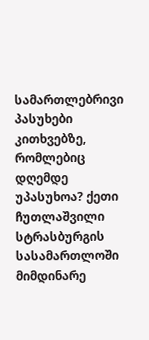სამართლებრივი პასუხები კითხვებზე, რომლებიც დღემდე უპასუხოა? ქეთი ჩუთლაშვილი სტრასბურგის სასამართლოში მიმდინარე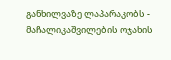განხილვაზე ლაპარაკობს - მაჩალიკაშვილების ოჯახის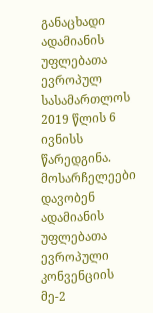განაცხადი ადამიანის უფლებათა ევროპულ სასამართლოს 2019 წლის 6 ივნისს წარედგინა. მოსარჩელეები დავობენ ადამიანის უფლებათა ევროპული კონვენციის მე-2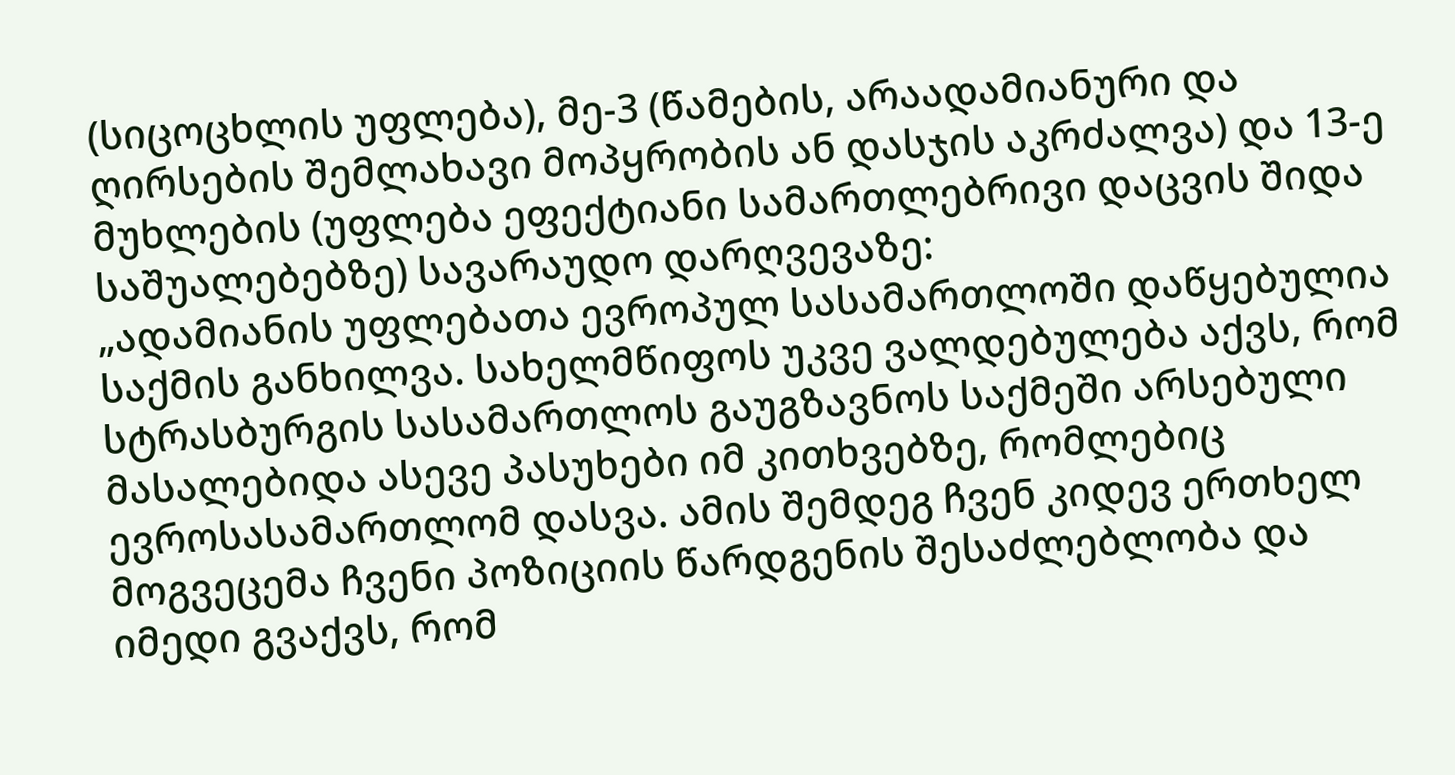(სიცოცხლის უფლება), მე-3 (წამების, არაადამიანური და ღირსების შემლახავი მოპყრობის ან დასჯის აკრძალვა) და 13-ე მუხლების (უფლება ეფექტიანი სამართლებრივი დაცვის შიდა საშუალებებზე) სავარაუდო დარღვევაზე:
„ადამიანის უფლებათა ევროპულ სასამართლოში დაწყებულია საქმის განხილვა. სახელმწიფოს უკვე ვალდებულება აქვს, რომ სტრასბურგის სასამართლოს გაუგზავნოს საქმეში არსებული მასალებიდა ასევე პასუხები იმ კითხვებზე, რომლებიც ევროსასამართლომ დასვა. ამის შემდეგ ჩვენ კიდევ ერთხელ მოგვეცემა ჩვენი პოზიციის წარდგენის შესაძლებლობა და იმედი გვაქვს, რომ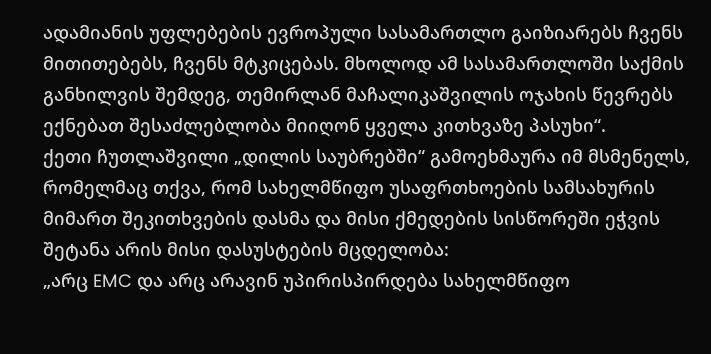ადამიანის უფლებების ევროპული სასამართლო გაიზიარებს ჩვენს მითითებებს, ჩვენს მტკიცებას. მხოლოდ ამ სასამართლოში საქმის განხილვის შემდეგ, თემირლან მაჩალიკაშვილის ოჯახის წევრებს ექნებათ შესაძლებლობა მიიღონ ყველა კითხვაზე პასუხი“.
ქეთი ჩუთლაშვილი „დილის საუბრებში“ გამოეხმაურა იმ მსმენელს, რომელმაც თქვა, რომ სახელმწიფო უსაფრთხოების სამსახურის მიმართ შეკითხვების დასმა და მისი ქმედების სისწორეში ეჭვის შეტანა არის მისი დასუსტების მცდელობა:
„არც EMC და არც არავინ უპირისპირდება სახელმწიფო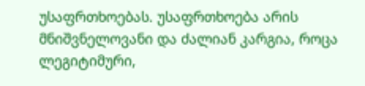უსაფრთხოებას. უსაფრთხოება არის მნიშვნელოვანი და ძალიან კარგია, როცა ლეგიტიმური,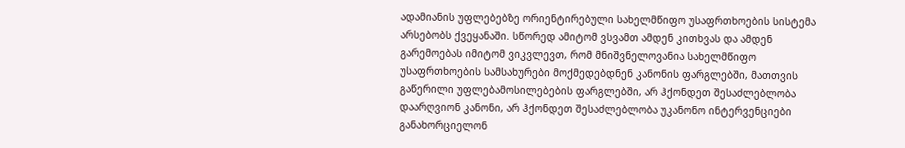ადამიანის უფლებებზე ორიენტირებული სახელმწიფო უსაფრთხოების სისტემა არსებობს ქვეყანაში. სწორედ ამიტომ ვსვამთ ამდენ კითხვას და ამდენ გარემოებას იმიტომ ვიკვლევთ, რომ მნიშვნელოვანია სახელმწიფო უსაფრთხოების სამსახურები მოქმედებდნენ კანონის ფარგლებში, მათთვის გაწერილი უფლებამოსილებების ფარგლებში, არ ჰქონდეთ შესაძლებლობა დაარღვიონ კანონი, არ ჰქონდეთ შესაძლებლობა უკანონო ინტერვენციები განახორციელონ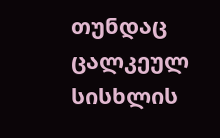თუნდაც ცალკეულ სისხლის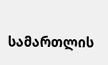სამართლის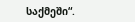საქმეში“.